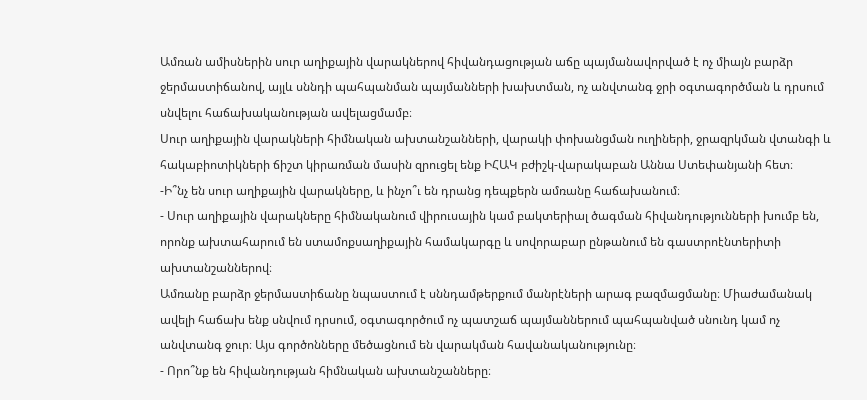Ամռան ամիսներին սուր աղիքային վարակներով հիվանդացության աճը պայմանավորված է ոչ միայն բարձր ջերմաստիճանով, այլև սննդի պահպանման պայմանների խախտման, ոչ անվտանգ ջրի օգտագործման և դրսում սնվելու հաճախականության ավելացմամբ։
Սուր աղիքային վարակների հիմնական ախտանշանների, վարակի փոխանցման ուղիների, ջրազրկման վտանգի և հակաբիոտիկների ճիշտ կիրառման մասին զրուցել ենք ԻՀԱԿ բժիշկ-վարակաբան Աննա Ստեփանյանի հետ։
-Ի՞նչ են սուր աղիքային վարակները, և ինչո՞ւ են դրանց դեպքերն ամռանը հաճախանում։
- Սուր աղիքային վարակները հիմնականում վիրուսային կամ բակտերիալ ծագման հիվանդությունների խումբ են, որոնք ախտահարում են ստամոքսաղիքային համակարգը և սովորաբար ընթանում են գաստրոէնտերիտի ախտանշաններով։
Ամռանը բարձր ջերմաստիճանը նպաստում է սննդամթերքում մանրէների արագ բազմացմանը։ Միաժամանակ ավելի հաճախ ենք սնվում դրսում, օգտագործում ոչ պատշաճ պայմաններում պահպանված սնունդ կամ ոչ անվտանգ ջուր։ Այս գործոնները մեծացնում են վարակման հավանականությունը։
- Որո՞նք են հիվանդության հիմնական ախտանշանները։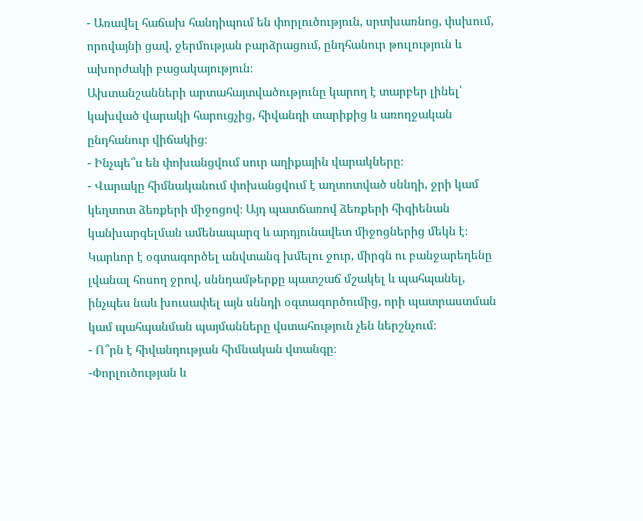- Առավել հաճախ հանդիպում են փորլուծություն, սրտխառնոց, փսխում, որովայնի ցավ, ջերմության բարձրացում, ընդհանուր թուլություն և ախորժակի բացակայություն։
Ախտանշանների արտահայտվածությունը կարող է տարբեր լինել՝ կախված վարակի հարուցչից, հիվանդի տարիքից և առողջական ընդհանուր վիճակից։
- Ինչպե՞ս են փոխանցվում սուր աղիքային վարակները։
- Վարակը հիմնականում փոխանցվում է աղտոտված սննդի, ջրի կամ կեղտոտ ձեռքերի միջոցով։ Այդ պատճառով ձեռքերի հիգիենան կանխարգելման ամենապարզ և արդյունավետ միջոցներից մեկն է։
Կարևոր է օգտագործել անվտանգ խմելու ջուր, միրգն ու բանջարեղենը լվանալ հոսող ջրով, սննդամթերքը պատշաճ մշակել և պահպանել, ինչպես նաև խուսափել այն սննդի օգտագործումից, որի պատրաստման կամ պահպանման պայմանները վստահություն չեն ներշնչում։
- Ո՞րն է հիվանդության հիմնական վտանգը։
-Փորլուծության և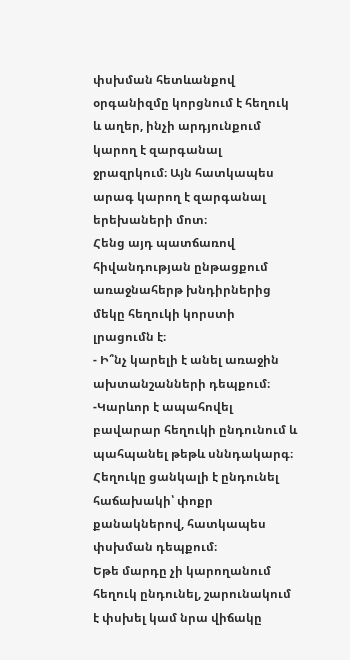փսխման հետևանքով օրգանիզմը կորցնում է հեղուկ և աղեր, ինչի արդյունքում կարող է զարգանալ ջրազրկում։ Այն հատկապես արագ կարող է զարգանալ երեխաների մոտ։
Հենց այդ պատճառով հիվանդության ընթացքում առաջնահերթ խնդիրներից մեկը հեղուկի կորստի լրացումն է։
- Ի՞նչ կարելի է անել առաջին ախտանշանների դեպքում։
-Կարևոր է ապահովել բավարար հեղուկի ընդունում և պահպանել թեթև սննդակարգ։ Հեղուկը ցանկալի է ընդունել հաճախակի՝ փոքր քանակներով, հատկապես փսխման դեպքում։
Եթե մարդը չի կարողանում հեղուկ ընդունել, շարունակում է փսխել կամ նրա վիճակը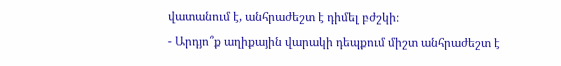վատանում է, անհրաժեշտ է դիմել բժշկի։
- Արդյո՞ք աղիքային վարակի դեպքում միշտ անհրաժեշտ է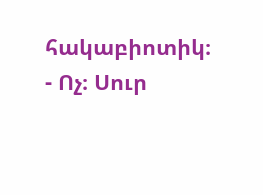հակաբիոտիկ։
- Ոչ։ Սուր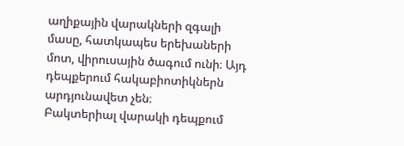աղիքային վարակների զգալի մասը, հատկապես երեխաների մոտ, վիրուսային ծագում ունի։ Այդ դեպքերում հակաբիոտիկներն արդյունավետ չեն։
Բակտերիալ վարակի դեպքում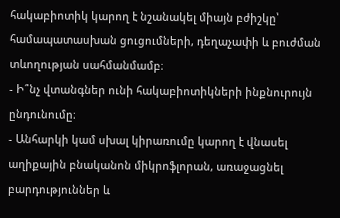հակաբիոտիկ կարող է նշանակել միայն բժիշկը՝ համապատասխան ցուցումների, դեղաչափի և բուժման տևողության սահմանմամբ։
- Ի՞նչ վտանգներ ունի հակաբիոտիկների ինքնուրույն ընդունումը։
- Անհարկի կամ սխալ կիրառումը կարող է վնասել աղիքային բնականոն միկրոֆլորան, առաջացնել բարդություններ և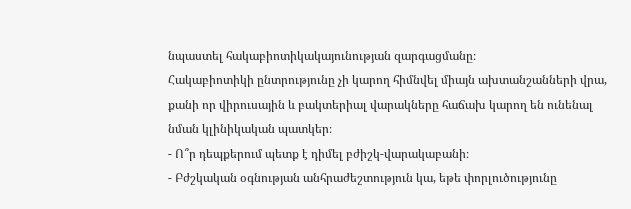նպաստել հակաբիոտիկակայունության զարգացմանը։
Հակաբիոտիկի ընտրությունը չի կարող հիմնվել միայն ախտանշանների վրա, քանի որ վիրուսային և բակտերիալ վարակները հաճախ կարող են ունենալ նման կլինիկական պատկեր։
- Ո՞ր դեպքերում պետք է դիմել բժիշկ-վարակաբանի։
- Բժշկական օգնության անհրաժեշտություն կա, եթե փորլուծությունը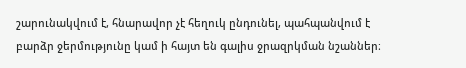շարունակվում է, հնարավոր չէ հեղուկ ընդունել, պահպանվում է բարձր ջերմությունը կամ ի հայտ են գալիս ջրազրկման նշաններ։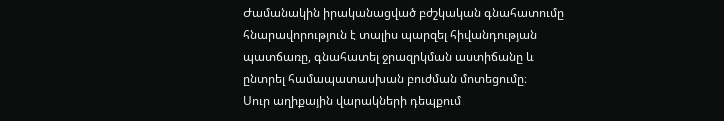Ժամանակին իրականացված բժշկական գնահատումը հնարավորություն է տալիս պարզել հիվանդության պատճառը, գնահատել ջրազրկման աստիճանը և ընտրել համապատասխան բուժման մոտեցումը։
Սուր աղիքային վարակների դեպքում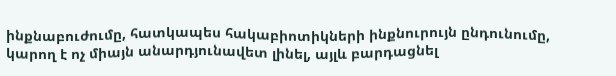ինքնաբուժումը, հատկապես հակաբիոտիկների ինքնուրույն ընդունումը, կարող է ոչ միայն անարդյունավետ լինել, այլև բարդացնել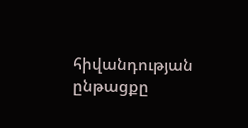հիվանդության ընթացքը